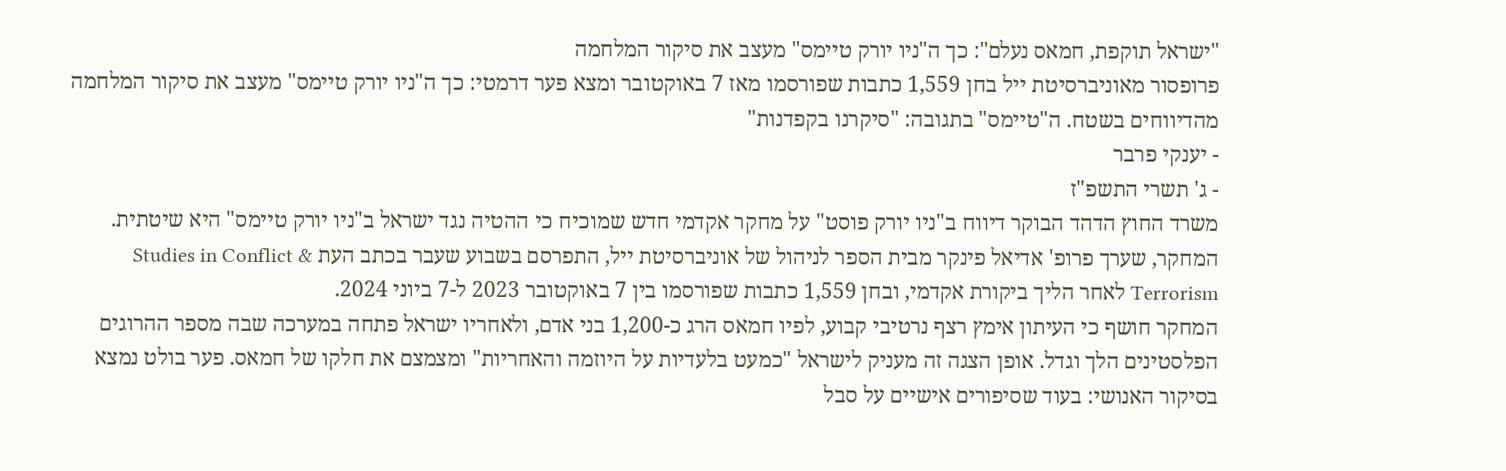"ישראל תוקפת, חמאס נעלם": כך ה"ניו יורק טיימס" מעצב את סיקור המלחמה
פרופסור מאוניברסיטת ייל בחן 1,559 כתבות שפורסמו מאז 7 באוקטובר ומצא פער דרמטי: כך ה"ניו יורק טיימס" מעצב את סיקור המלחמה מהדיווחים בשטח. ה"טיימס" בתגובה: "סיקרנו בקפדנות"
- יענקי פרבר
- ג' תשרי התשפ"ז
משרד החוץ הדהד הבוקר דיווח ב"ניו יורק פוסט" על מחקר אקדמי חדש שמוכיח כי ההטיה נגד ישראל ב"ניו יורק טיימס" היא שיטתית. המחקר, שערך פרופ' אדיאל פינקר מבית הספר לניהול של אוניברסיטת ייל, התפרסם בשבוע שעבר בכתב העת Studies in Conflict & Terrorism לאחר הליך ביקורת אקדמי, ובחן 1,559 כתבות שפורסמו בין 7 באוקטובר 2023 ל-7 ביוני 2024.
המחקר חושף כי העיתון אימץ רצף נרטיבי קבוע, לפיו חמאס הרג כ-1,200 בני אדם, ולאחריו ישראל פתחה במערכה שבה מספר ההרוגים הפלסטינים הלך וגדל. אופן הצגה זה מעניק לישראל "כמעט בלעדיות על היוזמה והאחריות" ומצמצם את חלקו של חמאס. פער בולט נמצא בסיקור האנושי: בעוד שסיפורים אישיים על סבל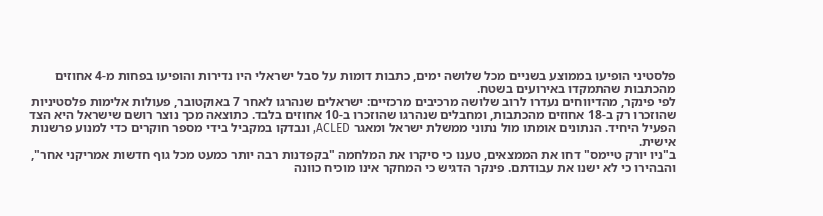פלסטיני הופיעו בממוצע בשניים מכל שלושה ימים, כתבות דומות על סבל ישראלי היו נדירות והופיעו בפחות מ-4 אחוזים מהכתבות שהתמקדו באירועים בשטח.
לפי פינקר, מהדיווחים נעדרו לרוב שלושה מרכיבים מרכזיים: ישראלים שנהרגו לאחר 7 באוקטובר, פעולות אלימות פלסטיניות שהוזכרו רק ב-18 אחוזים מהכתבות, ומחבלים שנהרגו שהוזכרו ב-10 אחוזים בלבד. כתוצאה מכך נוצר רושם שישראל היא הצד הפעיל היחיד. הנתונים אומתו מול נתוני ממשלת ישראל ומאגר ACLED, ונבדקו במקביל בידי מספר חוקרים כדי למנוע פרשנות אישית.
ב"ניו יורק טיימס" דחו את הממצאים, טענו כי סיקרו את המלחמה "בקפדנות רבה יותר כמעט מכל גוף חדשות אמריקני אחר", והבהירו כי לא ישנו את עבודתם. פינקר הדגיש כי המחקר אינו מוכיח כוונה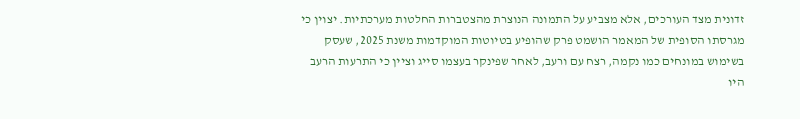זדונית מצד העורכים, אלא מצביע על התמונה הנוצרת מהצטברות החלטות מערכתיות. יצוין כי מגרסתו הסופית של המאמר הושמט פרק שהופיע בטיוטות המוקדמות משנת 2025, שעסק בשימוש במונחים כמו נקמה, רצח עם ורעב, לאחר שפינקר בעצמו סייג וציין כי התרעות הרעב היו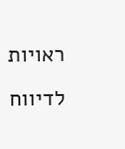ראויות לדיווח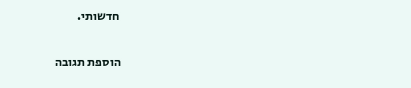חדשותי.


הוספת תגובה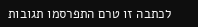לכתבה זו טרם התפרסמו תגובות